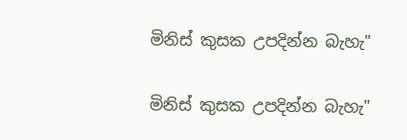මිනිස් කුසක උපදින්න බැහැ"

මිනිස් කුසක උපදින්න බැහැ"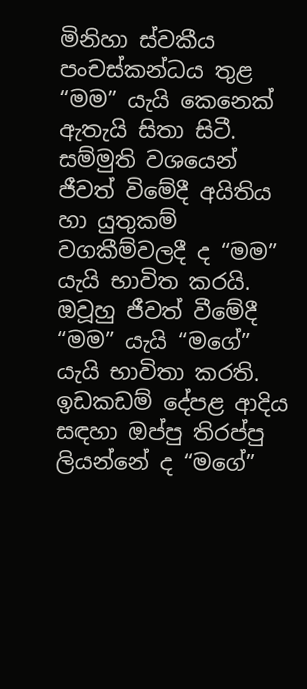මිනිහා ස්වකීය පංචස්කන්ධය තුළ “මම” යැයි කෙනෙක් ඇතැයි සිතා සිටී. සම්මුති වශයෙන් ජීවත් විමේදී අයිතිය හා යුතුකම් වගකීම්වලදී ද “මම” යැයි භාවිත කරයි. ඔවූහු ජීවත් වීමේදී “මම” යැයි “මගේ” යැයි භාවිතා කරති. ඉඩකඩම් දේපළ ආදිය සඳහා ඔප්පු තිරප්පු ලියන්නේ ද “මගේ”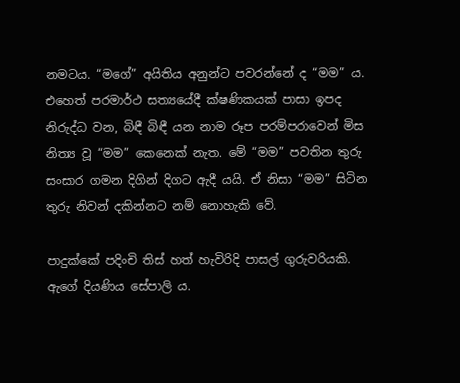නමටය. “මගේ” අයිතිය අනුන්ට පවරන්නේ ද “මම” ය. එහෙත් පරමාර්ථ සත්‍යයේදී ක්ෂණිකයක් පාසා ඉපද නිරුද්ධ වන, බිඳී බිඳී යන නාම රූප පරම්පරාවෙන් මිස නිත්‍ය වූ “මම” කෙනෙක් නැත. මේ “මම” පවතින තුරු සංසාර ගමන දිගින් දිගට ඇදී යයි. ඒ නිසා “මම” සිටින තුරු නිවන් දකින්නට නම් නොහැකි වේ.

පාදුක්කේ පදිංචි තිස් හත් හැවිරිදි පාසල් ගුරුවරියකි. ඇගේ දියණිය සේපාලි ය.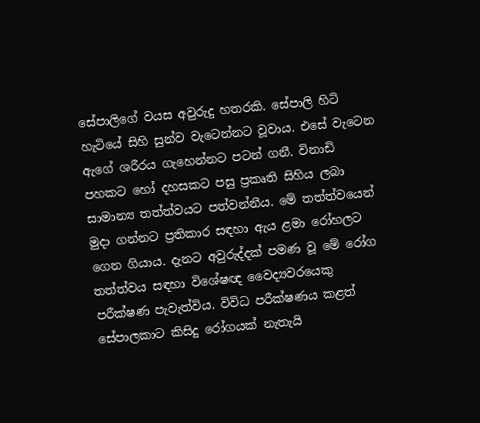සේපාලිගේ වයස අවුරුදු හතරකි. සේපාලි හිටි හැටියේ සිහි සුන්ව වැටෙන්නට වූවාය. එසේ වැටෙන ඇගේ ශරීරය ගැහෙන්නට පටන් ගනී. විනාඩි පහකට හෝ දහසකට පසු ප්‍රකෘති සිහිය ලබා සාමාන්‍ය තත්ත්වයට පත්වන්නීය. මේ තත්ත්වයෙන් මුදා ගන්නට ප්‍රතිකාර සඳහා ඇය ළමා රෝහලට ගෙන ගියාය. දැනට අවුරුද්දක් පමණ වූ මේ රෝග තත්ත්වය සඳහා විශේෂඥ වෛද්‍යවරයෙකු පරීක්ෂණ පැවැත්විය. විවිධ පරීක්ෂණය කළත් සේපාලකාට කිසිදු රෝගයක් නැතැයි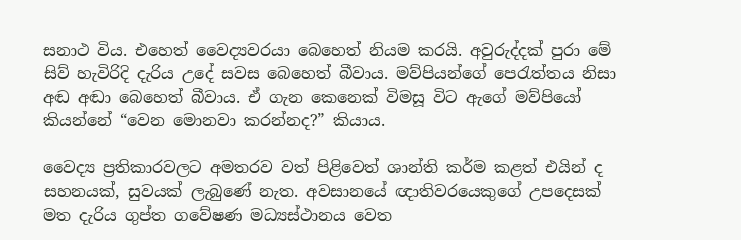සනාථ විය. එහෙත් වෛද්‍යවරයා බෙහෙත් නියම කරයි. අවුරුද්දක් පුරා මේ සිව් හැවිරිදි දැරිය උදේ සවස බෙහෙත් බීවාය. මව්පියන්ගේ පෙරැත්තය නිසා අඬ අඬා බෙහෙත් බීවාය. ඒ ගැන කෙනෙක් විමසූ විට ඇගේ මව්පියෝ කියන්නේ “වෙන මොනවා කරන්නද?” කියාය.

වෛද්‍ය ප්‍රතිකාරවලට අමතරව වත් පිළිවෙත් ශාන්ති කර්ම කළත් එයින් ද සහනයක්, සුවයක් ලැබුණේ නැත. අවසානයේ ඥාතිවරයෙකුගේ උපදෙසක් මත දැරිය ගුප්ත ගවේෂණ මධ්‍යස්ථානය වෙත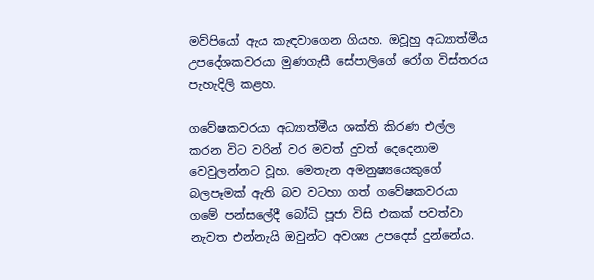මව්පියෝ ඇය කැඳවාගෙන ගියහ. ඔවූහු අධ්‍යාත්මීය උපදේශකවරයා මුණගැසී සේපාලිගේ රෝග විස්තරය පැහැදිලි කළහ.

ගවේෂකවරයා අධ්‍යාත්මීය ශක්ති කිරණ එල්ල කරන විට වරින් වර මවත් දුවත් දෙදෙනාම වෙවුලන්නට වූහ. මෙතැන අමනුෂ්‍යයෙකුගේ බලපෑමක් ඇති බව වටහා ගත් ගවේෂකවරයා ගමේ පන්සලේදී බෝධි පූජා විසි එකක් පවත්වා නැවත එන්නැයි ඔවුන්ට අවශ්‍ය උපදෙස් දුන්නේය.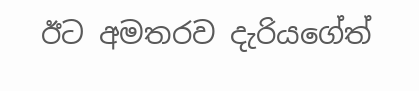ඊට අමතරව දැරියගේත්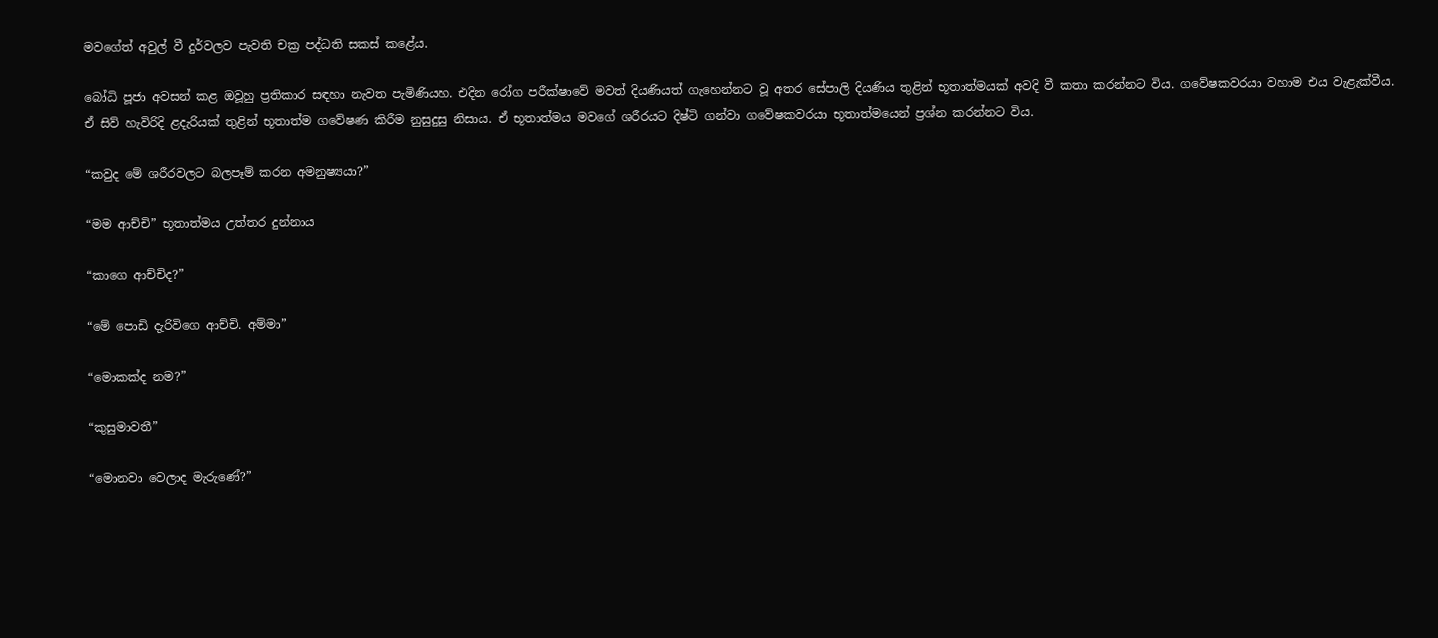මවගේත් අවුල් වී දුර්වලව පැවති චක්‍ර පද්ධති සකස් කළේය.

බෝධි පූජා අවසන් කළ ඔවූහු ප්‍රතිකාර සඳහා නැවත පැමිණියහ. එදින රෝග පරීක්ෂාවේ මවත් දියණියත් ගැහෙන්නට වූ අතර සේපාලි දියණිය තුළින් භූතාත්මයක් අවදි වී කතා කරන්නට විය. ගවේෂකවරයා වහාම එය වැළැක්වීය. ඒ සිව් හැවිරිදි ළදැරියක් තුළින් භූතාත්ම ගවේෂණ කිරීම නුසුදුසු නිසාය. ඒ භූතාත්මය මවගේ ශරීරයට දිෂ්ටි ගන්වා ගවේෂකවරයා භූතාත්මයෙන් ප්‍රශ්න කරන්නට විය.

“කවුද මේ ශරීරවලට බලපෑම් කරන අමනුෂ්‍යයා?”

“මම ආච්චි” භූතාත්මය උත්තර දුන්නාය

“කාගෙ ආච්චිද?”

“මේ පොඩි දැරිවිගෙ ආච්චි. අම්මා”

“මොකක්ද නම?”

“කුසුමාවතී”

“මොනවා වෙලාද මැරුණේ?”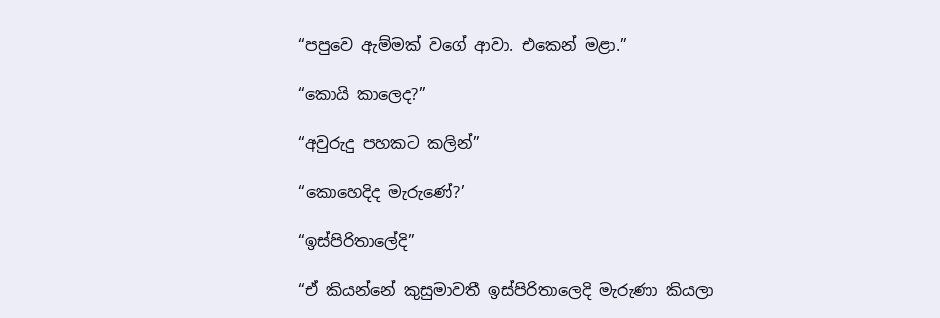“පපුවෙ ඇම්මක් වගේ ආවා. එකෙන් මළා.”

“කොයි කාලෙද?”

“අවුරුදු පහකට කලින්”

“කොහෙදිද මැරුණේ?’

“ඉස්පිරිතාලේදි”

“ඒ කියන්නේ කුසුමාවතී ඉස්පිරිතාලෙදි මැරුණා කියලා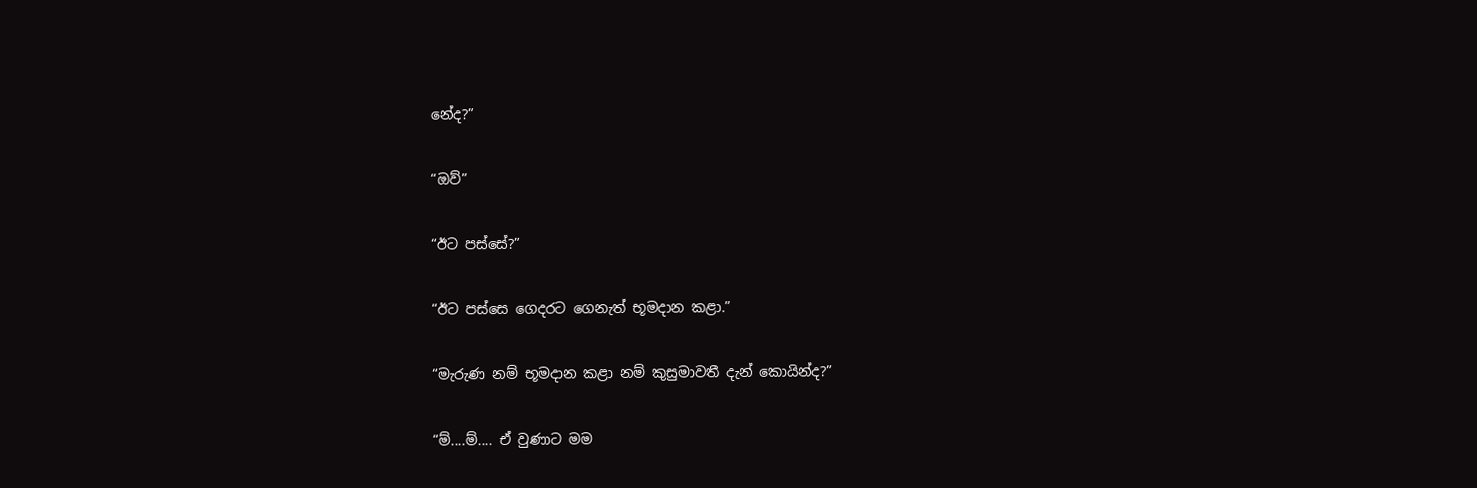නේද?”

“ඔව්”

“ඊට පස්සේ?”

“ඊට පස්සෙ ගෙදරට ගෙනැත් භූමදාන කළා.”

“මැරුණ නම් භූමදාන කළා නම් කුසුමාවතී දැන් කොයින්ද?”

“ම්....ම්.... ඒ වුණාට මම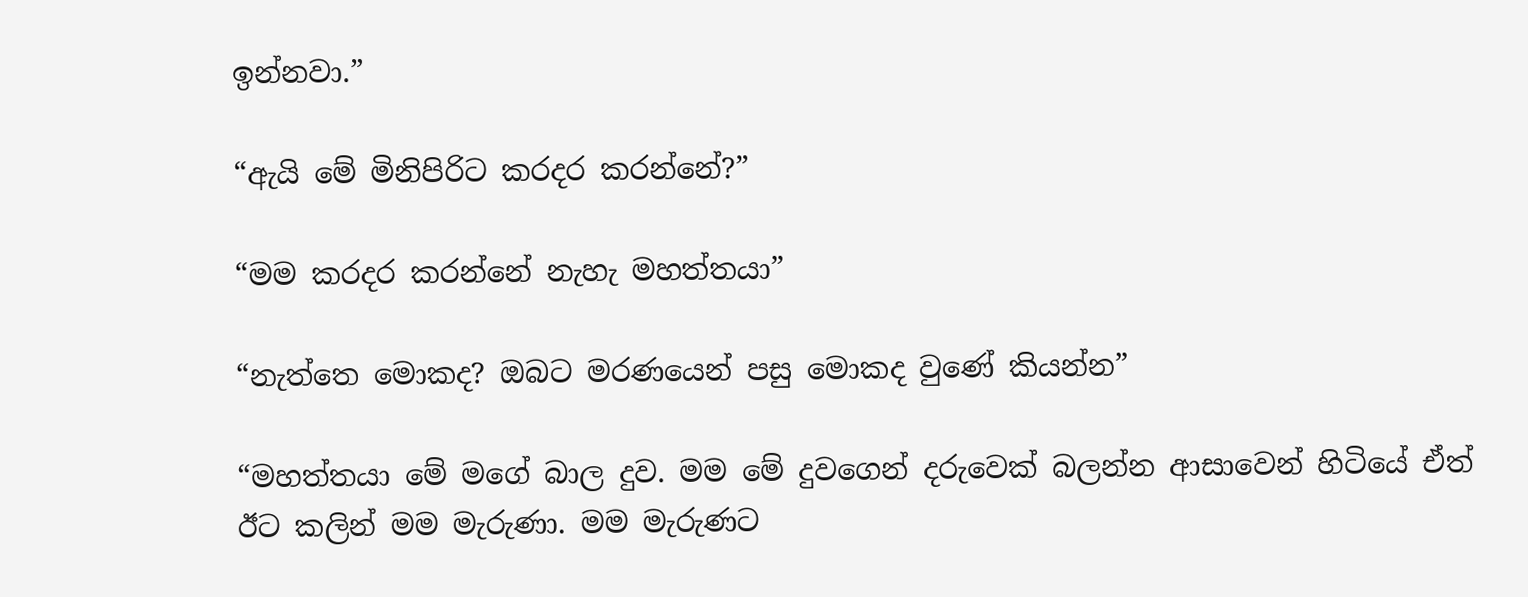ඉන්නවා.”

“ඇයි මේ මිනිපිරිට කරදර කරන්නේ?”

“මම කරදර කරන්නේ නැහැ මහත්තයා”

“නැත්තෙ මොකද? ඔබට මරණයෙන් පසු මොකද වුණේ කියන්න”

“මහත්තයා මේ මගේ බාල දුව. මම මේ දුවගෙන් දරුවෙක් බලන්න ආසාවෙන් හිටියේ ඒත් ඊට කලින් මම මැරුණා. මම මැරුණට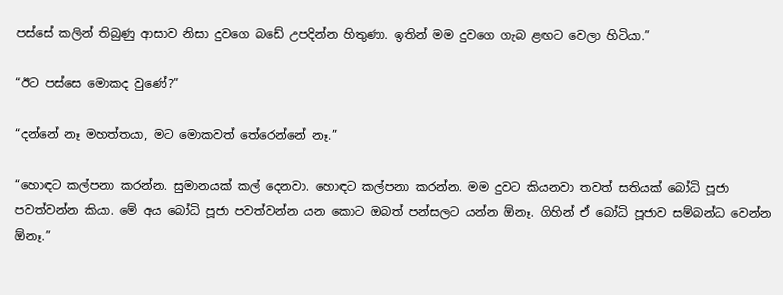පස්සේ කලින් තිබුණු ආසාව නිසා දුවගෙ බඩේ උපදින්න හිතුණා. ඉතින් මම දුවගෙ ගැබ ළඟට වෙලා හිටියා.”

“ඊට පස්සෙ මොකද වුණේ?”

“දන්නේ නෑ මහත්තයා, මට මොකවත් තේරෙන්නේ නෑ.”

“හොඳට කල්පනා කරන්න. සුමානයක් කල් දෙනවා. හොඳට කල්පනා කරන්න. මම දුවට කියනවා තවත් සතියක් බෝධි පූජා පවත්වන්න කියා. මේ අය බෝධි පූජා පවත්වන්න යන කොට ඔබත් පන්සලට යන්න ඕනෑ. ගිහින් ඒ බෝධි පූජාව සම්බන්ධ වෙන්න ඕනෑ.”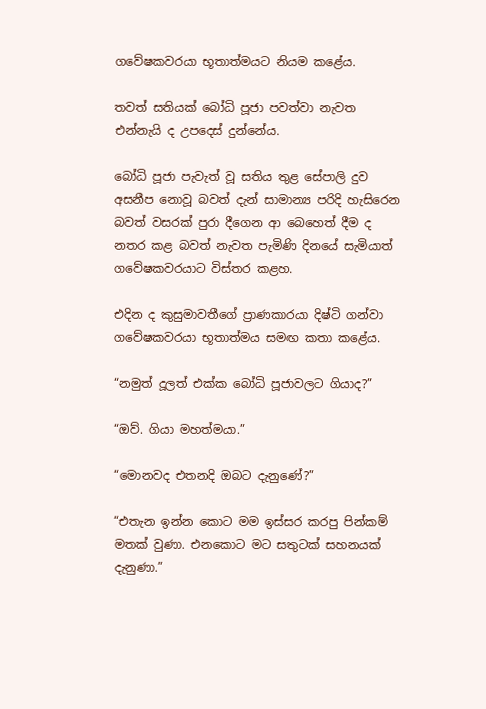ගවේෂකවරයා භූතාත්මයට නියම කළේය.

තවත් සතියක් බෝධි පූජා පවත්වා නැවත එන්නැයි ද උපදෙස් දුන්නේය.

බෝධි පූජා පැවැත් වූ සතිය තුළ සේපාලි දුව අසනීප නොවූ බවත් දැන් සාමාන්‍ය පරිදි හැසිරෙන බවත් වසරක් පුරා දීගෙන ආ බෙහෙත් දීම ද නතර කළ බවත් නැවත පැමිණි දිනයේ සැමියාත් ගවේෂකවරයාට විස්තර කළහ.

එදින ද කුසුමාවතීගේ ප්‍රාණකාරයා දිෂ්ටි ගන්වා ගවේෂකවරයා භූතාත්මය සමඟ කතා කළේය.

“නමුත් දූලත් එක්ක බෝධි පූජාවලට ගියාද?”

“ඔව්. ගියා මහත්මයා.”

“මොනවද එතනදි ඔබට දැනුණේ?”

“එතැන ඉන්න කොට මම ඉස්සර කරපු පින්කම් මතක් වුණා. එනකොට මට සතුටක් සහනයක් දැනුණා.”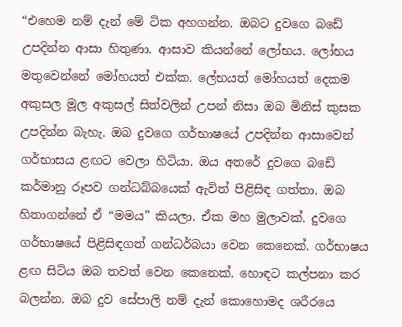“එහෙම නම් දැන් මේ ටික අහගන්න. ඔබට දුවගෙ බඩේ උපදින්න ආසා හිතුණා. ආසාව කියන්නේ ලෝභය. ලෝභය මතුවෙන්නේ මෝහයත් එක්ක. ලේභයත් මෝහයත් දෙකම අකුසල මූල අකුසල් සිත්වලින් උපන් නිසා ඔබ මිනිස් කුසක උපදින්න බැහැ. ඔබ දුවගෙ ගර්භාෂයේ උපදින්න ආසාවෙන් ගර්භාසය ළඟට වෙලා හිටියා. ඔය අතරේ දුවගෙ බඩේ කර්මානු රූපව ගන්ධබ්බයෙක් ඇවිත් පිළිසිඳ ගත්තා. ඔබ හිතාගන්නේ ඒ “මමය” කියලා. ඒක මහ මුලාවක්. දුවගෙ ගර්භාෂයේ පිළිසිඳගත් ගන්ධර්බයා වෙන කෙනෙක්. ගර්භාෂය ළඟ සිටිය ඔබ තවත් වෙන කෙනෙක්. හොඳට කල්පනා කර බලන්න. ඔබ දුව සේපාලි නම් දැන් කොහොමද ශරීරයෙ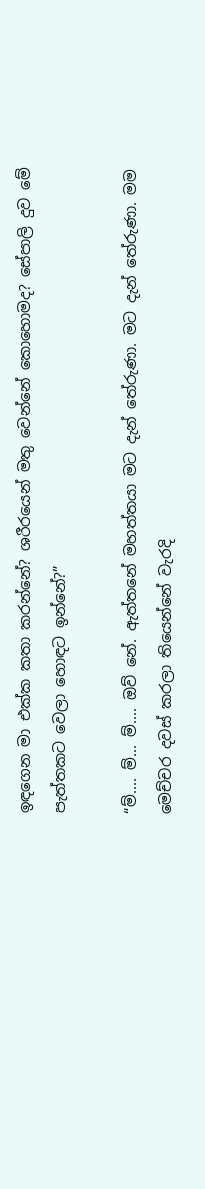ඉඳගෙන මා එක්ක කතා කරන්නේ? ශරීරයෙන් මතු වෙන්නේ කොහොමද? සේපාලි දුව මේ පැත්තකට වෙලා හොඳට ඉන්නේ?”

“ම්.... ම්... ම්.... ඔව් නේ. ඇත්තනේ මහත්තයා මට දැන් තේරුණා. මට දැන් තේරුණා. මම මෙච්චර දවස් කරලා තියෙන්නේ වැරදි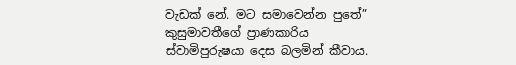වැඩක් නේ. මට සමාවෙන්න පුතේ” කුසුමාවතීගේ ප්‍රාණකාරිය ස්වාමිපුරුෂයා දෙස බලමින් කීවාය.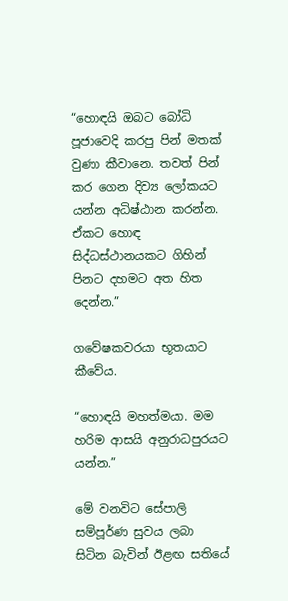“හොඳයි ඔබට බෝධි පූජාවෙදි කරපු පින් මතක් වුණා කීවානෙ. තවත් පින් කර ගෙන දිව්‍ය ලෝකයට යන්න අධිෂ්ඨාන කරන්න. ඒකට හොඳ සිද්ධස්ථානයකට ගිහින් පිනට දහමට අත හිත දෙන්න.”

ගවේෂකවරයා භූතයාට කීවේය.

“හොඳයි මහත්මයා. මම හරිම ආසයි අනුරාධපුරයට යන්න.”

මේ වනවිට සේපාලි සම්පූර්ණ සුවය ලබා සිටින බැවින් ඊළඟ සතියේ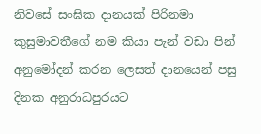නිවසේ සංඝික දානයක් පිරිනමා කුසුමාවතීගේ නම කියා පැන් වඩා පින් අනුමෝදන් කරන ලෙසත් දානයෙන් පසු දිනක අනුරාධපුරයට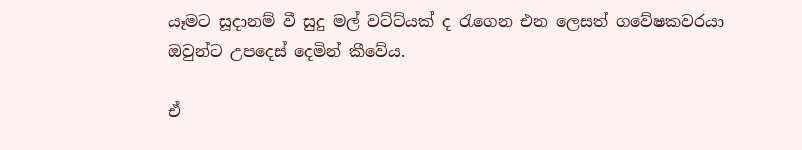යෑමට සූදානම් වී සුදු මල් වට්ට්යක් ද රැගෙන එන ලෙසත් ගවේෂකවරයා ඔවුන්ට උපදෙස් දෙමින් කීවේය.

ඒ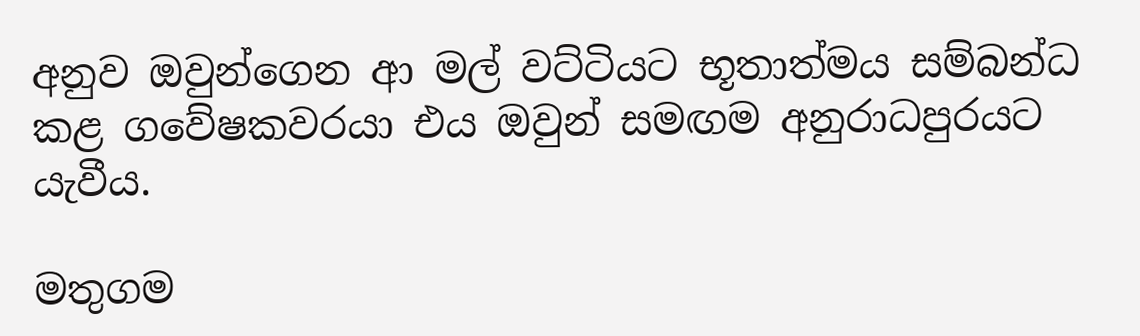අනුව ඔවුන්ගෙන ආ මල් වට්ටියට භූතාත්මය සම්බන්ධ කළ ගවේෂකවරයා එය ඔවුන් සමඟම අනුරාධපුරයට යැවීය.

මතුගම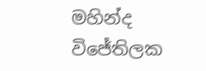මහින්ද විජේතිලක